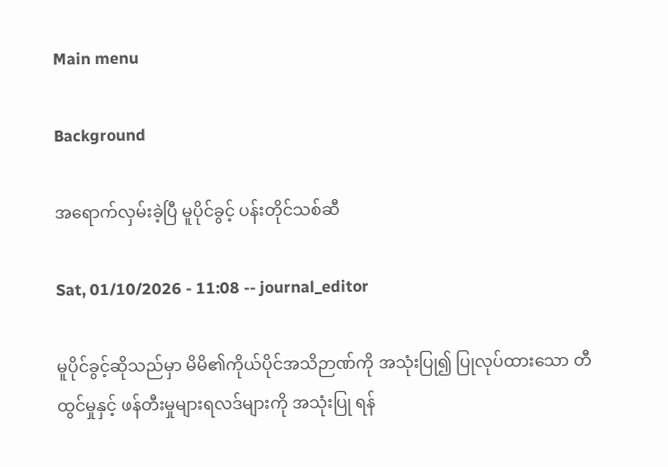Main menu

Background

အ‌ရောက်လှမ်းခဲ့ပြီ မူပိုင်ခွင့် ပန်းတိုင်သစ်ဆီ

Sat, 01/10/2026 - 11:08 -- journal_editor

မူပိုင်ခွင့်ဆိုသည်မှာ မိမိ၏ကိုယ်ပိုင်အသိဉာဏ်ကို အသုံးပြု၍ ပြုလုပ်ထားသော တီထွင်မှုနှင့် ဖန်တီးမှုများရလဒ်များကို အသုံးပြု ရန်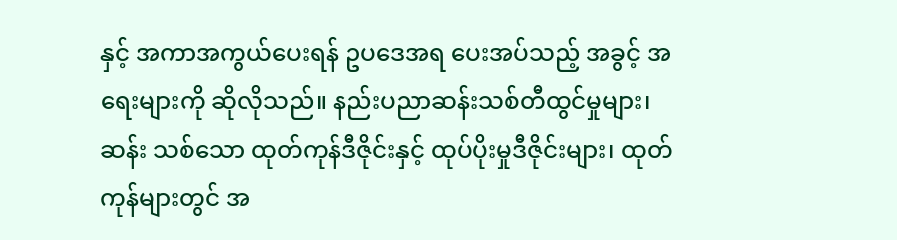နှင့် အကာအကွယ်ပေးရန် ဥပဒေအရ ပေးအပ်သည့် အခွင့် အရေးများကို ဆိုလိုသည်။ နည်းပညာဆန်းသစ်တီထွင်မှုများ၊ ဆန်း သစ်သော ထုတ်ကုန်ဒီဇိုင်းနှင့် ထုပ်ပိုးမှုဒီဇိုင်းများ၊ ထုတ်ကုန်များတွင် အ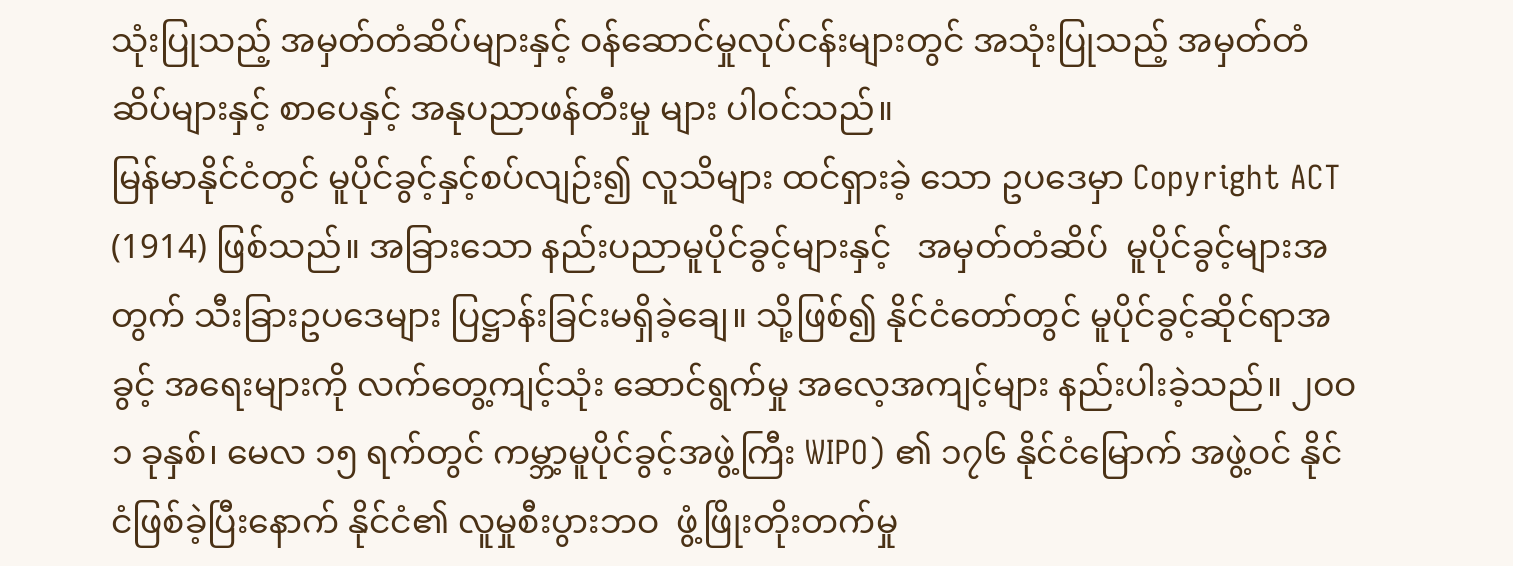သုံးပြုသည့် အမှတ်တံဆိပ်များနှင့် ဝန်ဆောင်မှုလုပ်ငန်းများတွင် အသုံးပြုသည့် အမှတ်တံဆိပ်များနှင့် စာပေနှင့် အနုပညာဖန်တီးမှု များ ပါဝင်သည်။
မြန်မာနိုင်ငံတွင် မူပိုင်ခွင့်နှင့်စပ်လျဉ်း၍ လူသိများ ထင်ရှားခဲ့ သော ဥပဒေမှာ Copyright ACT (1914) ဖြစ်သည်။ အခြားသော နည်းပညာမူပိုင်ခွင့်များနှင့်   အမှတ်တံဆိပ်  မူပိုင်ခွင့်များအတွက် သီးခြားဥပဒေများ ပြဋ္ဌာန်းခြင်းမရှိခဲ့ချေ။ သို့ဖြစ်၍ နိုင်ငံတော်တွင် မူပိုင်ခွင့်ဆိုင်ရာအခွင့် အရေးများကို လက်တွေ့ကျင့်သုံး ဆောင်ရွက်မှု အလေ့အကျင့်များ နည်းပါးခဲ့သည်။ ၂၀ဝ၁ ခုနှစ်၊ မေလ ၁၅ ရက်တွင် ကမ္ဘာ့မူပိုင်ခွင့်အဖွဲ့ကြီး WIPO) ၏ ၁၇၆ နိုင်ငံမြောက် အဖွဲ့ဝင် နိုင်ငံဖြစ်ခဲ့ပြီးနောက် နိုင်ငံ၏ လူမှုစီးပွားဘဝ  ဖွံ့ဖြိုးတိုးတက်မှု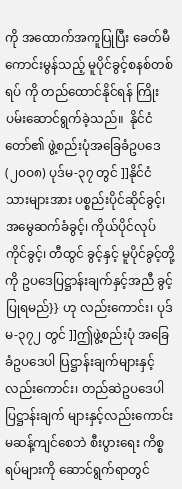ကို အထောက်အကူပြုပြီး ခေတ်မီကောင်းမွန်သည့် မူပိုင်ခွင့်စနစ်တစ်ရပ် ကို တည်ထောင်နိုင်ရန် ကြိုးပမ်းဆောင်ရွက်ခဲ့သည်။  နိုင်ငံတော်၏ ဖွဲ့စည်းပုံအခြေခံဥပဒေ (၂၀ဝ၈) ပုဒ်မ-၃၇ တွင် ]]နိုင်ငံသားများအား ပစ္စည်းပိုင်ဆိုင်ခွင့်၊ အမွေဆက်ခံခွင့်၊ ကိုယ်ပိုင်လုပ်ကိုင်ခွင့်၊ တီထွင် ခွင့်နှင့် မူပိုင်ခွင့်တို့ကို ဥပဒေပြဋ္ဌာန်းချက်နှင့်အညီ ခွင့်ပြုရမည်}} ဟု လည်းကောင်း၊ ပုဒ်မ-၃၇၂ တွင် ]]ဤဖွဲ့စည်းပုံ အခြေခံဥပဒေပါ ပြဋ္ဌာန်းချက်များနှင့် လည်းကောင်း၊ တည်ဆဲဥပဒေပါ ပြဋ္ဌာန်းချက် များနှင့်လည်းကောင်း မဆန့်ကျင်စေဘဲ စီးပွားရေး ကိစ္စရပ်များကို ဆောင်ရွက်ရာတွင်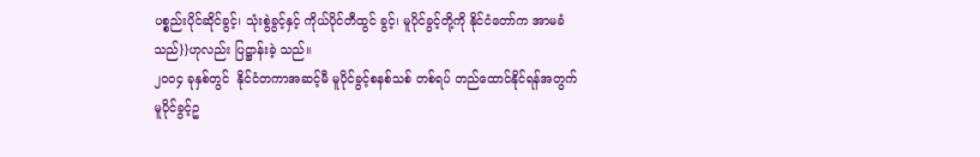ပစ္စည်းပိုင်ဆိုင်ခွင့်၊ သုံးစွဲခွင့်နှင့် ကိုယ်ပိုင်တီထွင် ခွင့်၊ မူပိုင်ခွင့်တို့ကို နိုင်ငံတော်က အာမခံသည်}}ဟုလည်း ပြဋ္ဌာန်းခဲ့ သည်။
၂၀ဝ၄ ခုနှစ်တွင်  နိုင်ငံတကာအဆင့်မီ မူပိုင်ခွင့်စနစ်သစ် တစ်ရပ် တည်ထောင်နိုင်ရန်အတွက် မူပိုင်ခွင့်ဥ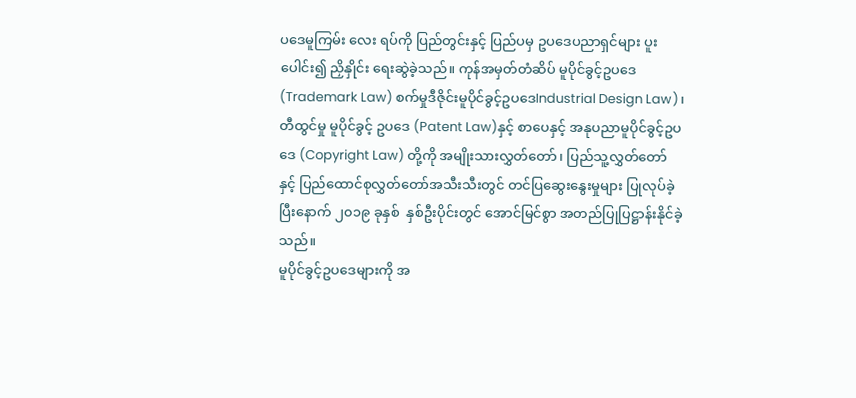ပဒေမူကြမ်း လေး ရပ်ကို ပြည်တွင်းနှင့် ပြည်ပမှ ဥပဒေပညာရှင်များ ပူးပေါင်း၍ ညှိနှိုင်း ရေးဆွဲခဲ့သည်။ ကုန်အမှတ်တံဆိပ် မူပိုင်ခွင့်ဥပဒေ (Trademark Law) စက်မှုဒီဇိုင်းမူပိုင်ခွင့်ဥပဒေIndustrial Design Law)၊ တီထွင်မှု မူပိုင်ခွင့် ဥပဒေ (Patent Law)နှင့် စာပေနှင့် အနုပညာမူပိုင်ခွင့်ဥပဒေ (Copyright Law) တို့ကို အမျိုးသားလွှတ်တော်၊ ပြည်သူ့လွှတ်တော် နှင့် ပြည်ထောင်စုလွှတ်တော်အသီးသီးတွင် တင်ပြဆွေးနွေးမှုများ ပြုလုပ်ခဲ့ပြီးနောက် ၂၀၁၉ ခုနှစ်  နှစ်ဦးပိုင်းတွင် အောင်မြင်စွာ အတည်ပြုပြဋ္ဌာန်းနိုင်ခဲ့သည်။
မူပိုင်ခွင့်ဥပဒေများကို အ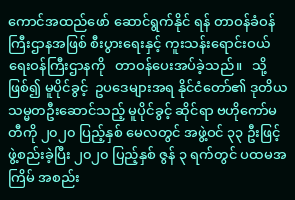ကောင်အထည်ဖော် ဆောင်ရွက်နိုင် ရန် တာဝန်ခံဝန်ကြီးဌာနအဖြစ် စီးပွားရေးနှင့် ကူးသန်းရောင်းဝယ် ရေးဝန်ကြီးဌာနကို   တာဝန်ပေးအပ်ခဲ့သည်။   သို့ဖြစ်၍ မူပိုင်ခွင့်  ဥပဒေများအရ နိုင်ငံတော်၏ ဒုတိယသမ္မတဦးဆောင်သည့် မူပိုင်ခွင့် ဆိုင်ရာ ဗဟိုကော်မတီကို ၂၀၂၀ ပြည့်နှစ် မေလတွင် အဖွဲ့ဝင် ၃၃ ဦးဖြင့် ဖွဲ့စည်းခဲ့ပြီး ၂၀၂၀ ပြည့်နှစ် ဇွန် ၃ ရက်တွင် ပထမအကြိမ် အစည်း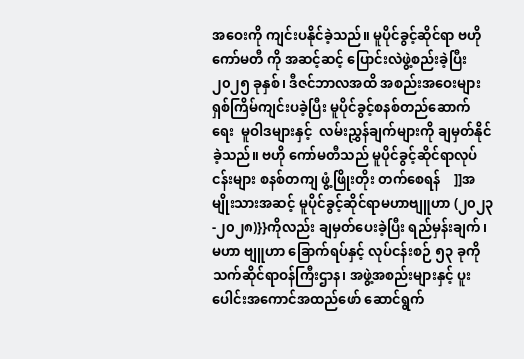အဝေးကို ကျင်းပနိုင်ခဲ့သည်။ မူပိုင်ခွင့်ဆိုင်ရာ ဗဟိုကော်မတီ ကို အဆင့်ဆင့် ပြောင်းလဲဖွဲ့စည်းခဲ့ပြီး ၂၀၂၅ ခုနှစ်၊ ဒီဇင်ဘာလအထိ အစည်းအဝေးများ ရှစ်ကြိမ်ကျင်းပခဲ့ပြီး မူပိုင်ခွင့်စနစ်တည်ဆောက် ရေး  မူဝါဒများနှင့်  လမ်းညွှန်ချက်များကို ချမှတ်နိုင်ခဲ့သည်။ ဗဟို ကော်မတီသည် မူပိုင်ခွင့်ဆိုင်ရာလုပ်ငန်းများ စနစ်တကျ ဖွံ့ဖြိုးတိုး တက်စေရန်    ]]အမျိုးသားအဆင့် မူပိုင်ခွင့်ဆိုင်ရာမဟာဗျူဟာ (၂၀၂၃-၂၀၂၈)}}ကိုလည်း ချမှတ်ပေးခဲ့ပြီး ရည်မှန်းချက်၊ မဟာ ဗျူဟာ ခြောက်ရပ်နှင့် လုပ်ငန်းစဉ် ၅၃ ခုကို သက်ဆိုင်ရာဝန်ကြီးဌာန၊ အဖွဲ့အစည်းများနှင့် ပူးပေါင်းအကောင်အထည်ဖော် ဆောင်ရွက်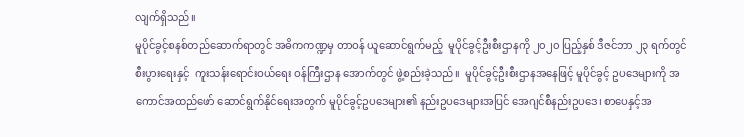လျက်ရှိသည်။
မူပိုင်ခွင့်စနစ်တည်ဆောက်ရာတွင် အဓိကကဏ္ဍမှ တာဝန် ယူဆောင်ရွက်မည့်  မူပိုင်ခွင့်ဦးစီးဌာနကို ၂၀၂၀ ပြည့်နှစ် ဒီဇင်ဘာ ၂၃ ရက်တွင် စီးပွားရေးနှင့်  ကူးသန်းရောင်းဝယ်ရေး ဝန်ကြီးဌာန အောက်တွင် ဖွဲ့စည်းခဲ့သည်။  မူပိုင်ခွင့်ဦးစီးဌာနအနေဖြင့် မူပိုင်ခွင့် ဥပဒေများကို အကောင်အထည်ဖော် ဆောင်ရွက်နိုင်ရေးအတွက် မူပိုင်ခွင့်ဥပဒေများ၏ နည်းဥပဒေများအပြင် အေဂျင်စီနည်းဥပဒေ၊ စာပေနှင့်အ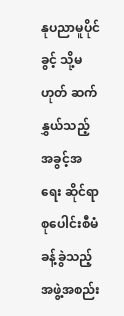နုပညာမူပိုင်ခွင့် သို့မဟုတ် ဆက်နွှယ်သည့် အခွင့်အရေး ဆိုင်ရာ စုပေါင်းစီမံခန့်ခွဲသည့် အဖွဲ့အစည်း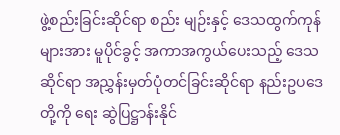ဖွဲ့စည်းခြင်းဆိုင်ရာ စည်း မျဉ်းနှင့် ဒေသထွက်ကုန်များအား မူပိုင်ခွင့် အကာအကွယ်ပေးသည့် ဒေသဆိုင်ရာ အညွှန်းမှတ်ပုံတင်ခြင်းဆိုင်ရာ နည်းဥပဒေတို့ကို ရေး ဆွဲပြဋ္ဌာန်းနိုင်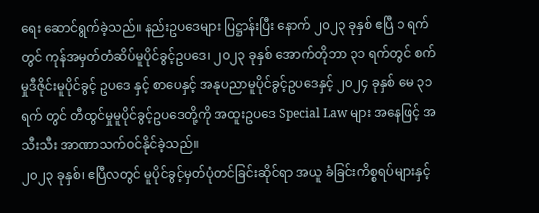ရေး ဆောင်ရွက်ခဲ့သည်။ နည်းဥပဒေများ ပြဋ္ဌာန်းပြီး နောက် ၂၀၂၃ ခုနှစ် ဧပြီ ၁ ရက်တွင် ကုန်အမှတ်တံဆိပ်မူပိုင်ခွင့်ဥပဒေ၊ ၂၀၂၃ ခုနှစ် အောက်တိုဘာ ၃၁ ရက်တွင် စက်မှုဒီဇိုင်းမူပိုင်ခွင့် ဥပဒေ နှင့် စာပေနှင့် အနုပညာမူပိုင်ခွင့်ဥပဒေနှင့် ၂၀၂၄ ခုနှစ် မေ ၃၁ ရက် တွင် တီထွင်မှုမူပိုင်ခွင့်ဥပဒေတို့ကို အထူးဥပဒေ Special Law များ အနေဖြင့် အသီးသီး အာဏာသက်ဝင်နိုင်ခဲ့သည်။
၂၀၂၃ ခုနှစ်၊ ဧပြီလတွင် မူပိုင်ခွင့်မှတ်ပုံတင်ခြင်းဆိုင်ရာ အယူ ခံခြင်းကိစ္စရပ်များနှင့်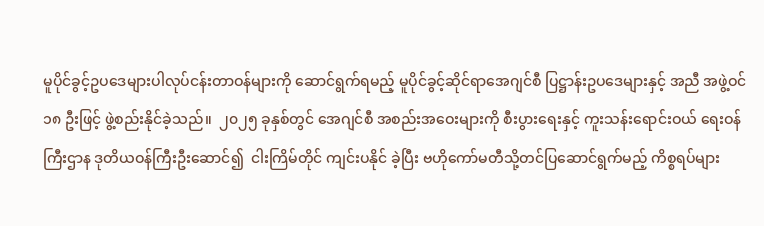မူပိုင်ခွင့်ဥပဒေများပါလုပ်ငန်းတာဝန်များကို ဆောင်ရွက်ရမည့် မူပိုင်ခွင့်ဆိုင်ရာအေဂျင်စီ ပြဋ္ဌာန်းဥပဒေများနှင့် အညီ အဖွဲ့ဝင် ၁၈ ဦးဖြင့် ဖွဲ့စည်းနိုင်ခဲ့သည်။  ၂၀၂၅ ခုနှစ်တွင် အေဂျင်စီ အစည်းအဝေးများကို စီးပွားရေးနှင့် ကူးသန်းရောင်းဝယ် ရေးဝန်ကြီးဌာန ဒုတိယဝန်ကြီးဦးဆောင်၍  ငါးကြိမ်တိုင် ကျင်းပနိုင် ခဲ့ပြီး ဗဟိုကော်မတီသို့တင်ပြဆောင်ရွက်မည့် ကိစ္စရပ်များ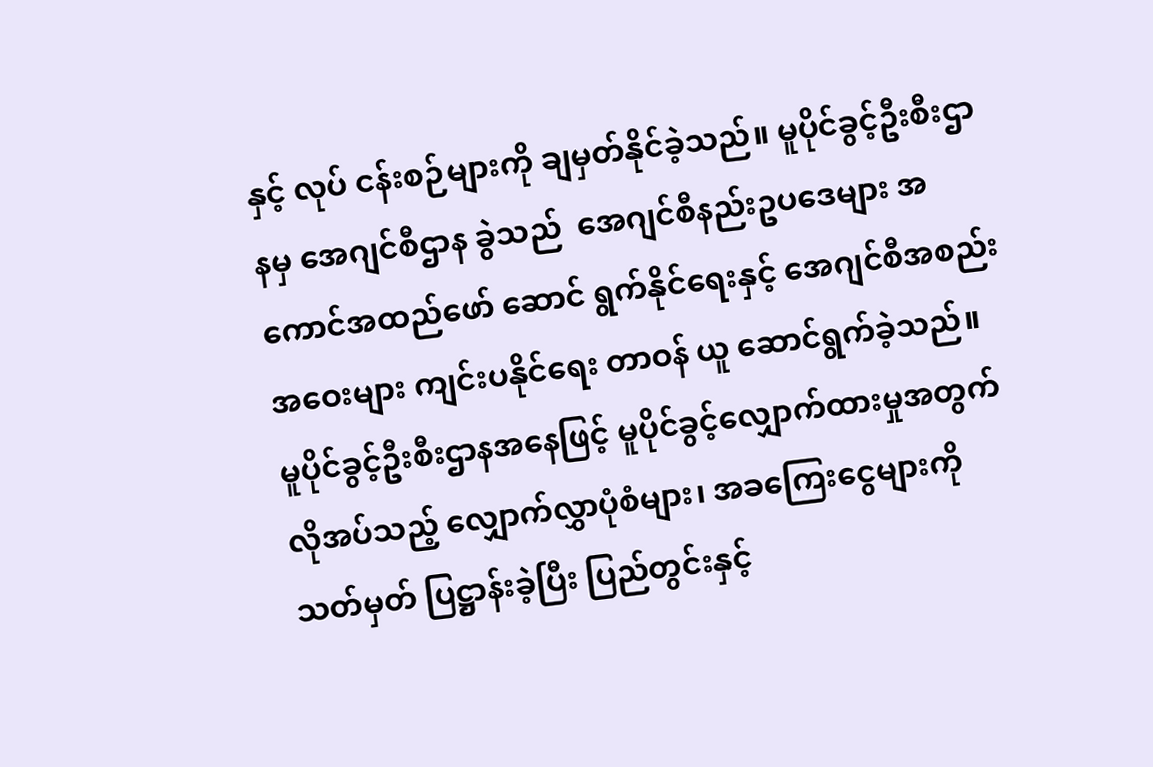နှင့် လုပ် ငန်းစဉ်များကို ချမှတ်နိုင်ခဲ့သည်။ မူပိုင်ခွင့်ဦးစီးဌာနမှ အေဂျင်စီဌာန ခွဲသည်  အေဂျင်စီနည်းဥပဒေများ အကောင်အထည်ဖော် ဆောင် ရွက်နိုင်ရေးနှင့် အေဂျင်စီအစည်းအဝေးများ ကျင်းပနိုင်ရေး တာဝန် ယူ ဆောင်ရွက်ခဲ့သည်။
မူပိုင်ခွင့်ဦးစီးဌာနအနေဖြင့် မူပိုင်ခွင့်လျှောက်ထားမှုအတွက် လိုအပ်သည့် လျှောက်လွှာပုံစံများ၊ အခကြေးငွေများကို သတ်မှတ် ပြဋ္ဌာန်းခဲ့ပြီး ပြည်တွင်းနှင့်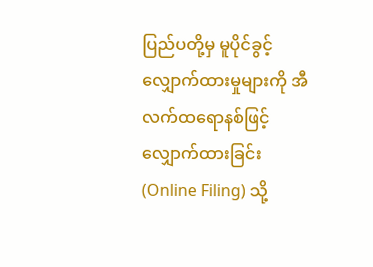ပြည်ပတို့မှ မူပိုင်ခွင့်လျှောက်ထားမှုများကို အီလက်ထရောနစ်ဖြင့် လျှောက်ထားခြင်း (Online Filing) သို့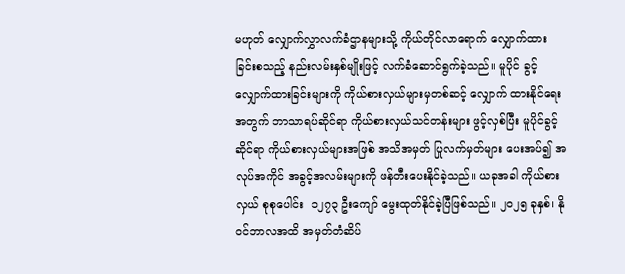မဟုတ် လျှောက်လွှာလက်ခံဌာနများသို့ ကိုယ်တိုင်လာရောက် လျှောက်ထား ခြင်းစသည့် နည်းလမ်းနှစ်မျိုးဖြင့် လက်ခံဆောင်ရွက်ခဲ့သည်။ မူပိုင် ခွင့်လျှောက်ထားခြင်းများကို ကိုယ်စားလှယ်များမှတစ်ဆင့် လျှောက် ထားနိုင်ရေးအတွက် ဘာသာရပ်ဆိုင်ရာ ကိုယ်စားလှယ်သင်တန်းများ ဖွင့်လှစ်ပြီး မူပိုင်ခွင့်ဆိုင်ရာ ကိုယ်စားလှယ်များအဖြစ် အသိအမှတ် ပြုလက်မှတ်များ ပေးအပ်၍ အလုပ်အကိုင် အခွင့်အလမ်းများကို ဖန်တီးပေးနိုင်ခဲ့သည်။ ယခုအခါ ကိုယ်စားလှယ် စုစုပေါင်း  ၁၂၇၃ ဦးကျော် မွေးထုတ်နိုင်ခဲ့ပြီဖြစ်သည်။ ၂၀၂၅ ခုနှစ်၊ နိုဝင်ဘာလအထိ အမှတ်တံဆိပ်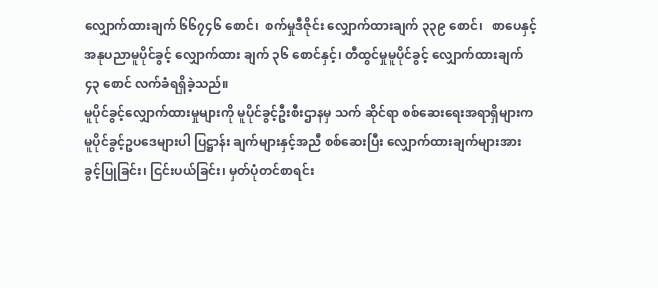လျှောက်ထားချက် ၆၆၇၄၆ စောင်၊  စက်မှုဒီဇိုင်း လျှောက်ထားချက် ၃၃၉ စောင်၊   စာပေနှင့် အနုပညာမူပိုင်ခွင့် လျှောက်ထား ချက် ၃၆ စောင်နှင့်၊ တီထွင်မှုမူပိုင်ခွင့် လျှောက်ထားချက် ၄၃ စောင် လက်ခံရရှိခဲ့သည်။
မူပိုင်ခွင့်လျှောက်ထားမှုများကို မူပိုင်ခွင့်ဦးစီးဌာနမှ သက် ဆိုင်ရာ စစ်ဆေးရေးအရာရှိများက မူပိုင်ခွင့်ဥပဒေများပါ ပြဋ္ဌာန်း ချက်များနှင့်အညီ စစ်ဆေးပြီး လျှောက်ထားချက်များအား ခွင့်ပြုခြင်း၊ ငြင်းပယ်ခြင်း၊ မှတ်ပုံတင်စာရင်း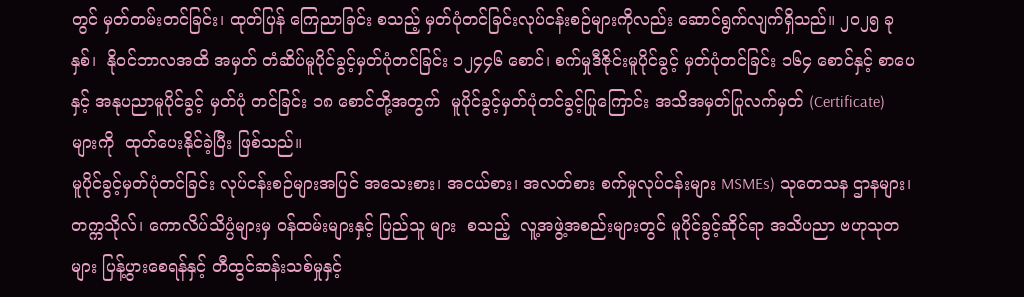တွင် မှတ်တမ်းတင်ခြင်း၊ ထုတ်ပြန် ကြေညာခြင်း စသည့် မှတ်ပုံတင်ခြင်းလုပ်ငန်းစဉ်များကိုလည်း ဆောင်ရွက်လျက်ရှိသည်။ ၂၀၂၅ ခုနှစ်၊  နိုဝင်ဘာလအထိ အမှတ် တံဆိပ်မူပိုင်ခွင့်မှတ်ပုံတင်ခြင်း ၁၂၄၄၆ စောင်၊ စက်မှုဒီဇိုင်းမူပိုင်ခွင့် မှတ်ပုံတင်ခြင်း ၁၆၄ စောင်နှင့် စာပေနှင့် အနုပညာမူပိုင်ခွင့် မှတ်ပုံ တင်ခြင်း ၁၈ စောင်တို့အတွက်  မူပိုင်ခွင့်မှတ်ပုံတင်ခွင့်ပြုကြောင်း အသိအမှတ်ပြုလက်မှတ် (Certificate) များကို  ထုတ်ပေးနိုင်ခဲ့ပြီး ဖြစ်သည်။
မူပိုင်ခွင့်မှတ်ပုံတင်ခြင်း လုပ်ငန်းစဉ်များအပြင် အသေးစား၊ အငယ်စား၊ အလတ်စား စက်မှုလုပ်ငန်းများ MSMEs) သုတေသန ဌာနများ၊ တက္ကသိုလ်၊ ကောလိပ်သိပ္ပံများမှ ဝန်ထမ်းများနှင့် ပြည်သူ များ  စသည့်  လူ့အဖွဲ့အစည်းများတွင် မူပိုင်ခွင့်ဆိုင်ရာ အသိပညာ ဗဟုသုတများ ပြန့်ပွားစေရန်နှင့် တီထွင်ဆန်းသစ်မှုနှင့်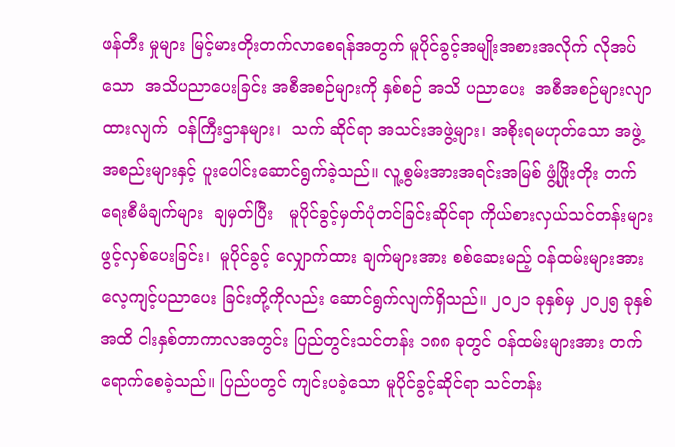ဖန်တီး မှုများ မြင့်မားတိုးတက်လာစေရန်အတွက် မူပိုင်ခွင့်အမျိုးအစားအလိုက် လိုအပ်သော  အသိပညာပေးခြင်း အစီအစဉ်များကို နှစ်စဉ် အသိ ပညာပေး  အစီအစဉ်များလျာထားလျက်  ဝန်ကြီးဌာနများ၊  သက် ဆိုင်ရာ အသင်းအဖွဲ့များ၊ အစိုးရမဟုတ်သော အဖွဲ့အစည်းများနှင့် ပူးပေါင်းဆောင်ရွက်ခဲ့သည်။ လူ့စွမ်းအားအရင်းအမြစ် ဖွံ့ဖြိုးတိုး တက်ရေးစီမံချက်များ  ချမှတ်ပြီး   မူပိုင်ခွင့်မှတ်ပုံတင်ခြင်းဆိုင်ရာ ကိုယ်စားလှယ်သင်တန်းများ ဖွင့်လှစ်ပေးခြင်း၊  မူပိုင်ခွင့် လျှောက်ထား ချက်များအား စစ်ဆေးမည့် ဝန်ထမ်းများအား လေ့ကျင့်ပညာပေး ခြင်းတို့ကိုလည်း ဆောင်ရွက်လျက်ရှိသည်။ ၂၀၂၁ ခုနှစ်မှ ၂၀၂၅ ခုနှစ်အထိ ငါးနှစ်တာကာလအတွင်း ပြည်တွင်းသင်တန်း ၁၈၈ ခုတွင် ဝန်ထမ်းများအား တက်ရောက်စေခဲ့သည်။ ပြည်ပတွင် ကျင်းပခဲ့သော မူပိုင်ခွင့်ဆိုင်ရာ သင်တန်း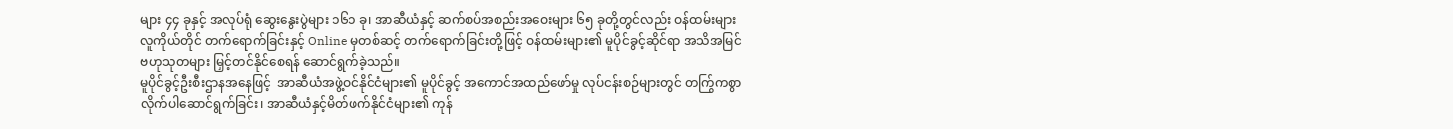များ ၄၄ ခုနှင့် အလုပ်ရုံ ဆွေးနွေးပွဲများ ၁၆၁ ခု၊ အာဆီယံနှင့် ဆက်စပ်အစည်းအဝေးများ ၆၅ ခုတို့တွင်လည်း ဝန်ထမ်းများ လူကိုယ်တိုင် တက်ရောက်ခြင်းနှင့် Online မှတစ်ဆင့် တက်ရောက်ခြင်းတို့ဖြင့် ဝန်ထမ်းများ၏ မူပိုင်ခွင့်ဆိုင်ရာ အသိအမြင် ဗဟုသုတများ မြှင့်တင်နိုင်စေရန် ဆောင်ရွက်ခဲ့သည်။
မူပိုင်ခွင့်ဦးစီးဌာနအနေဖြင့်  အာဆီယံအဖွဲ့ဝင်နိုင်ငံများ၏ မူပိုင်ခွင့် အကောင်အထည်ဖော်မှု လုပ်ငန်းစဉ်များတွင် တကြွ်ကစွာ လိုက်ပါဆောင်ရွက်ခြင်း၊ အာဆီယံနှင့်မိတ်ဖက်နိုင်ငံများ၏ ကုန်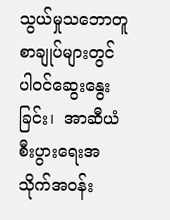သွယ်မှုသဘောတူစာချုပ်များတွင် ပါဝင်ဆွေးနွေးခြင်း၊  အာဆီယံ စီးပွားရေးအသိုက်အဝန်း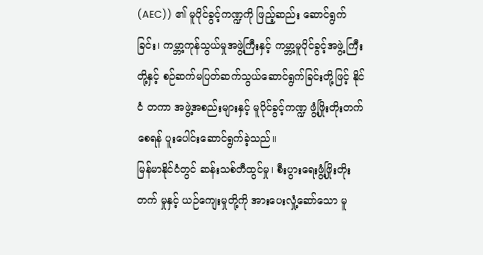(AEC)) ၏ မူပိုင်ခွင့်ကဏ္ဍကို ဖြည့်ဆည်း ဆောင်ရွက်ခြင်း၊ ကမ္ဘာ့ကုန်သွယ်မှုအဖွဲ့ကြီးနှင့် ကမ္ဘာ့မူပိုင်ခွင့်အဖွဲ့ ကြီးတို့နှင့် စဉ်ဆက်မပြတ်ဆက်သွယ်ဆောင်ရွက်ခြင်းတို့ဖြင့် နိုင်ငံ တကာ အဖွဲ့အစည်းများနှင့် မူပိုင်ခွင့်ကဏ္ဍ ဖွံ့ဖြိုးတိုးတက်စေရန် ပူးပေါင်းဆောင်ရွက်ခဲ့သည်။
မြန်မာနိုင်ငံတွင် ဆန်းသစ်တီထွင်မှု၊ စီးပွားရေးဖွံ့ဖြိုးတိုးတက် မှုနှင့် ယဉ်ကျေးမှုတို့ကို အားပေးလှုံ့ဆော်သော မူ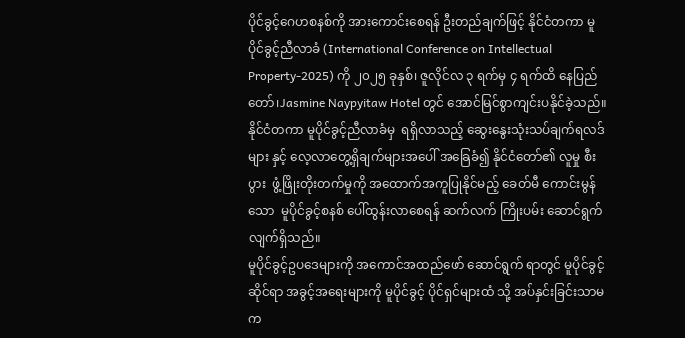ပိုင်ခွင့်ဂေဟစနစ်ကို အားကောင်းစေရန် ဦးတည်ချက်ဖြင့် နိုင်ငံတကာ မူပိုင်ခွင့်ညီလာခံ (International Conference on Intellectual Property-2025) ကို ၂၀၂၅ ခုနှစ်၊ ဇူလိုင်လ ၃ ရက်မှ ၄ ရက်ထိ နေပြည်တော်၊Jasmine Naypyitaw Hotel တွင် အောင်မြင်စွာကျင်းပနိုင်ခဲ့သည်။ နိုင်ငံတကာ မူပိုင်ခွင့်ညီလာခံမှ  ရရှိလာသည့် ဆွေးနွေးသုံးသပ်ချက်ရလဒ်များ နှင့် လေ့လာတွေ့ရှိချက်များအပေါ် အခြေခံ၍ နိုင်ငံတော်၏ လူမှု စီးပွား  ဖွံ့ဖြိုးတိုးတက်မှုကို အထောက်အကူပြုနိုင်မည့် ခေတ်မီ ကောင်းမွန်သော  မူပိုင်ခွင့်စနစ် ပေါ်ထွန်းလာစေရန် ဆက်လက် ကြိုးပမ်း ဆောင်ရွက်လျက်ရှိသည်။
မူပိုင်ခွင့်ဥပဒေများကို အကောင်အထည်ဖော် ဆောင်ရွက် ရာတွင် မူပိုင်ခွင့်ဆိုင်ရာ အခွင့်အရေးများကို မူပိုင်ခွင့် ပိုင်ရှင်များထံ သို့ အပ်နှင်းခြင်းသာမက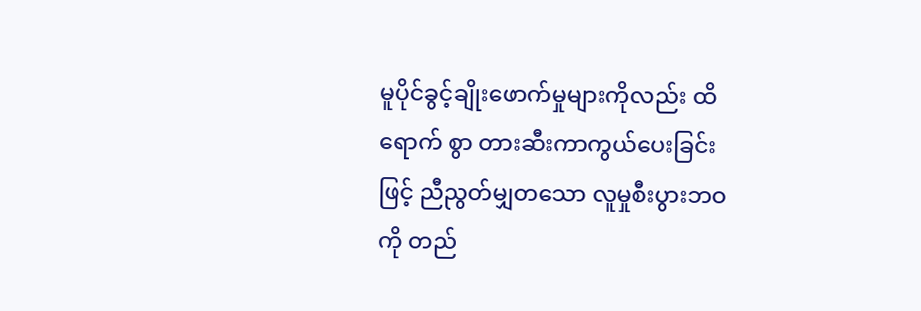မူပိုင်ခွင့်ချိုးဖောက်မှုများကိုလည်း ထိရောက် စွာ တားဆီးကာကွယ်ပေးခြင်းဖြင့် ညီညွတ်မျှတသော လူမှုစီးပွားဘဝ ကို တည်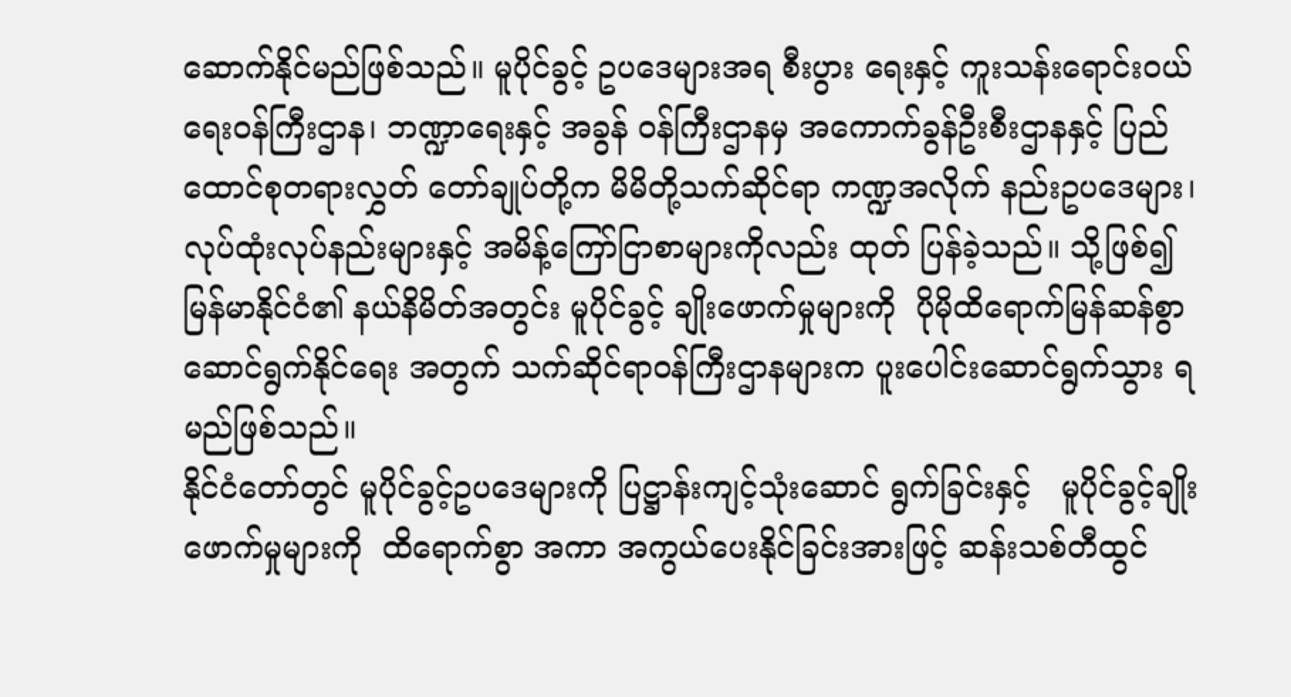ဆောက်နိုင်မည်ဖြစ်သည်။ မူပိုင်ခွင့် ဥပဒေများအရ စီးပွား ရေးနှင့် ကူးသန်းရောင်းဝယ်ရေးဝန်ကြီးဌာန၊ ဘဏ္ဍာရေးနှင့် အခွန် ဝန်ကြီးဌာနမှ အကောက်ခွန်ဦးစီးဌာနနှင့် ပြည်ထောင်စုတရားလွှတ် တော်ချုပ်တို့က မိမိတို့သက်ဆိုင်ရာ ကဏ္ဍအလိုက် နည်းဥပဒေများ၊ လုပ်ထုံးလုပ်နည်းများနှင့် အမိန့်ကြော်ငြာစာများကိုလည်း ထုတ် ပြန်ခဲ့သည်။ သို့ဖြစ်၍ မြန်မာနိုင်ငံ၏ နယ်နိမိတ်အတွင်း မူပိုင်ခွင့် ချိုးဖောက်မှုများကို  ပိုမိုထိရောက်မြန်ဆန်စွာ ဆောင်ရွက်နိုင်ရေး အတွက် သက်ဆိုင်ရာဝန်ကြီးဌာနများက ပူးပေါင်းဆောင်ရွက်သွား ရမည်ဖြစ်သည်။
နိုင်ငံတော်တွင် မူပိုင်ခွင့်ဥပဒေများကို ပြဋ္ဌာန်းကျင့်သုံးဆောင် ရွက်ခြင်းနှင့်   မူပိုင်ခွင့်ချိုးဖောက်မှုများကို  ထိရောက်စွာ အကာ အကွယ်ပေးနိုင်ခြင်းအားဖြင့် ဆန်းသစ်တီထွင်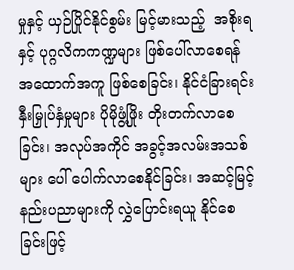မှုနှင့် ယှဉ်ပြိုင်နိုင်စွမ်း မြင့်မားသည့်  အစိုးရနှင့် ပုဂ္ဂလိကကဏ္ဍများ ဖြစ်ပေါ်လာစေရန် အထောက်အကူ ဖြစ်စေခြင်း၊ နိုင်ငံခြားရင်းနှီးမြှုပ်နှံမှုများ ပိုမိုဖွံ့ဖြိုး တိုးတက်လာစေခြင်း၊ အလုပ်အကိုင် အခွင့်အလမ်းအသစ်များ ပေါ် ပေါက်လာစေနိုင်ခြင်း၊ အဆင့်မြင့်နည်းပညာများကို လွှဲပြောင်းရယူ နိုင်စေခြင်းဖြင့်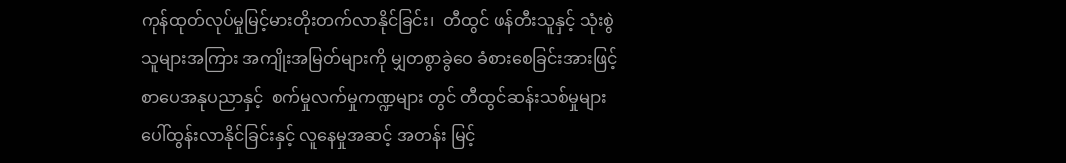ကုန်ထုတ်လုပ်မှုမြင့်မားတိုးတက်လာနိုင်ခြင်း၊  တီထွင် ဖန်တီးသူနှင့် သုံးစွဲသူများအကြား အကျိုးအမြတ်များကို မျှတစွာခွဲဝေ ခံစားစေခြင်းအားဖြင့် စာပေအနုပညာနှင့်  စက်မှုလက်မှုကဏ္ဍများ တွင် တီထွင်ဆန်းသစ်မှုများ ပေါ်ထွန်းလာနိုင်ခြင်းနှင့် လူနေမှုအဆင့် အတန်း မြင့်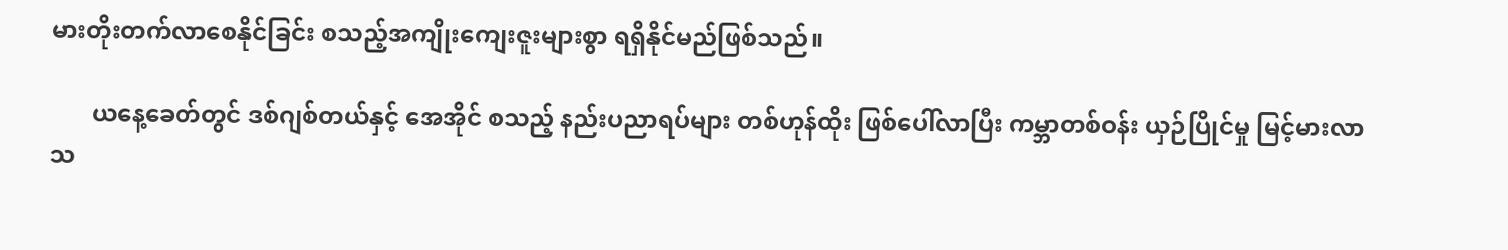မားတိုးတက်လာစေနိုင်ခြင်း စသည့်အကျိုးကျေးဇူးများစွာ ရရှိနိုင်မည်ဖြစ်သည်။

       ယနေ့ခေတ်တွင် ဒစ်ဂျစ်တယ်နှင့် အေအိုင် စသည့် နည်းပညာရပ်များ တစ်ဟုန်ထိုး ဖြစ်ပေါ်လာပြီး ကမ္ဘာတစ်ဝန်း ယှဉ်ပြိုင်မှု မြင့်မားလာသ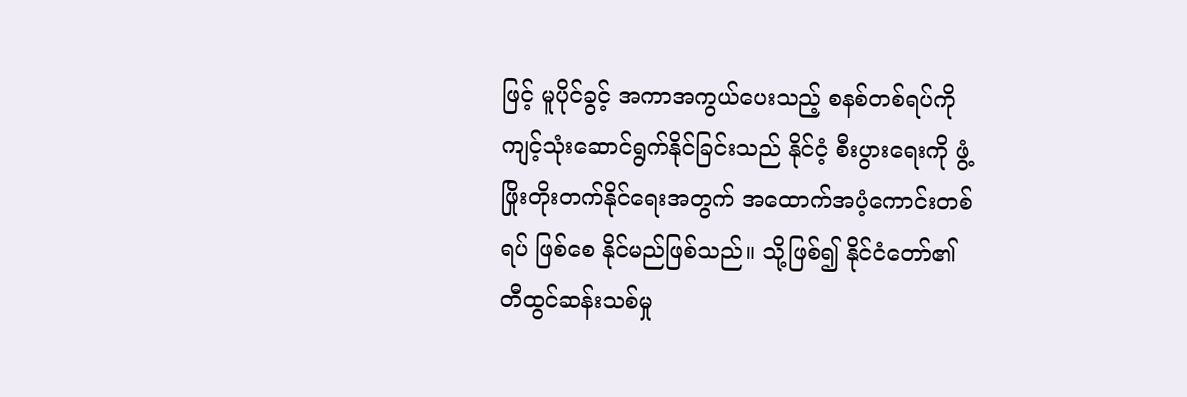ဖြင့် မူပိုင်ခွင့် အကာအကွယ်ပေးသည့် စနစ်တစ်ရပ်ကို  ကျင့်သုံးဆောင်ရွက်နိုင်ခြင်းသည် နိုင်ငံ့ စီးပွားရေးကို ဖွံ့ဖြိုးတိုးတက်နိုင်ရေးအတွက် အထောက်အပံ့ကောင်းတစ်ရပ် ဖြစ်စေ နိုင်မည်ဖြစ်သည်။ သို့ဖြစ်၍ နိုင်ငံတော်၏ တီထွင်ဆန်းသစ်မှု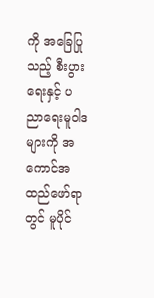ကို အခြေပြုသည့် စီးပွားရေးနှင့် ပညာရေးမူဝါဒများကို အကောင်အထည်ဖော်ရာတွင် မူပိုင်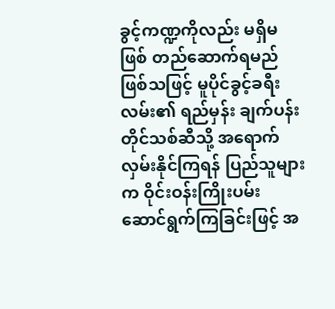ခွင့်ကဏ္ဍကိုလည်း မရှိမဖြစ် တည်ဆောက်ရမည်ဖြစ်သဖြင့် မူပိုင်ခွင့်ခရီးလမ်း၏ ရည်မှန်း ချက်ပန်းတိုင်သစ်ဆီသို့ အရောက်လှမ်းနိုင်ကြရန် ပြည်သူများက ဝိုင်းဝန်းကြိုးပမ်း ဆောင်ရွက်ကြခြင်းဖြင့် အ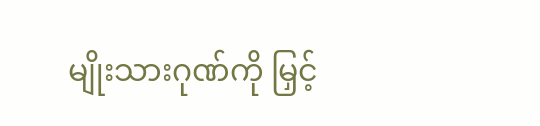မျိုးသားဂုဏ်ကို မြှင့်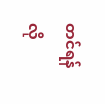တင်ရန်လို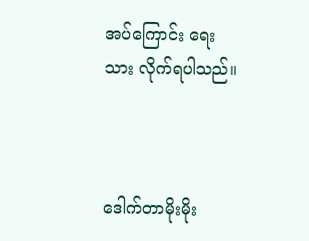အပ်ကြောင်း ရေးသား လိုက်ရပါသည်။



ဒေါက်တာမိုးမိုး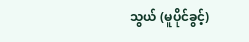သွယ် (မူပိုင်ခွင့်)